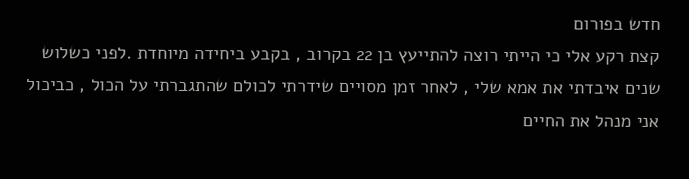חדש בפורום
קצת רקע אלי כי הייתי רוצה להתייעץ בן 22 בקרוב , בקבע ביחידה מיוחדת .לפני כשלוש שנים איבדתי את אמא שלי , לאחר זמן מסויים שידרתי לכולם שהתגברתי על הכול , כביכול אני מנהל את החיים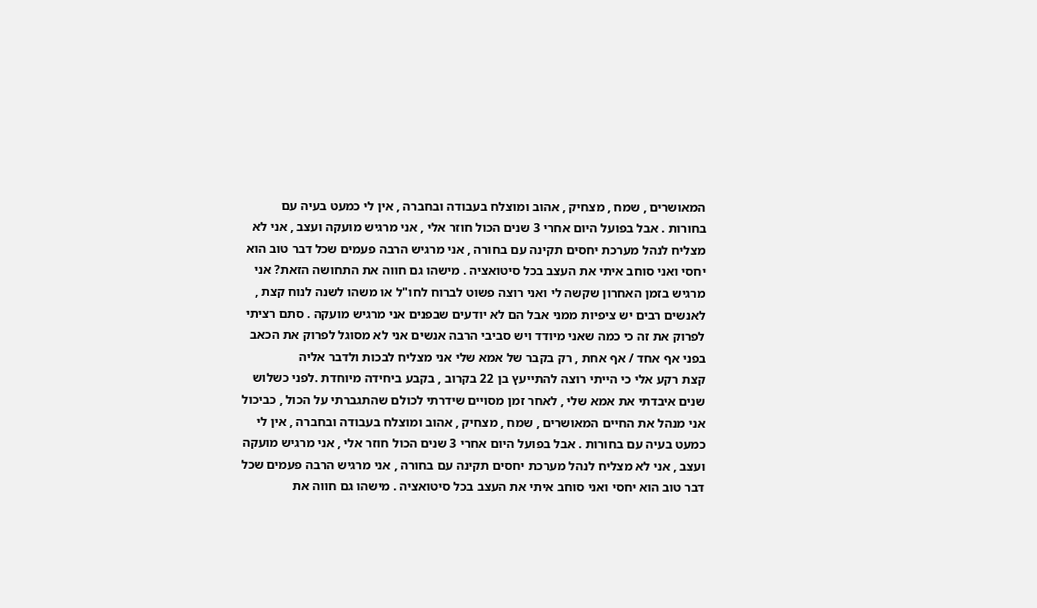המאושרים , שמח , מצחיק , אהוב ומוצלח בעבודה ובחברה , אין לי כמעט בעיה עם בחורות . אבל בפועל היום אחרי 3 שנים הכול חוזר אלי , אני מרגיש מועקה ועצב , אני לא מצליח לנהל מערכת יחסים תקינה עם בחורה , אני מרגיש הרבה פעמים שכל דבר טוב הוא יחסי ואני סוחב איתי את העצב בכל סיטואציה . מישהו גם חווה את התחושה הזאת? אני מרגיש בזמן האחרון שקשה לי ואני רוצה פשוט לברוח לחו"ל או משהו לשנה לנוח קצת , לאנשים רבים יש ציפיות ממני אבל הם לא יודעים שבפנים אני מרגיש מועקה . סתם רציתי לפרוק את זה כי כמה שאני מיודד ויש סביבי הרבה אנשים אני לא מסוגל לפרוק את הכאב בפני אף אחד / אף אחת , רק בקבר של אמא שלי אני מצליח לבכות ולדבר אליה
קצת רקע אלי כי הייתי רוצה להתייעץ בן 22 בקרוב , בקבע ביחידה מיוחדת .לפני כשלוש שנים איבדתי את אמא שלי , לאחר זמן מסויים שידרתי לכולם שהתגברתי על הכול , כביכול אני מנהל את החיים המאושרים , שמח , מצחיק , אהוב ומוצלח בעבודה ובחברה , אין לי כמעט בעיה עם בחורות . אבל בפועל היום אחרי 3 שנים הכול חוזר אלי , אני מרגיש מועקה ועצב , אני לא מצליח לנהל מערכת יחסים תקינה עם בחורה , אני מרגיש הרבה פעמים שכל דבר טוב הוא יחסי ואני סוחב איתי את העצב בכל סיטואציה . מישהו גם חווה את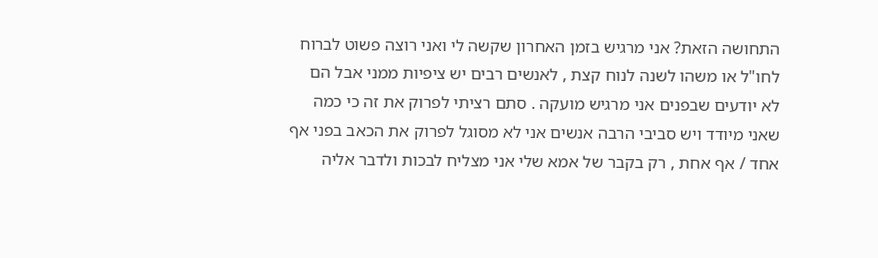התחושה הזאת? אני מרגיש בזמן האחרון שקשה לי ואני רוצה פשוט לברוח לחו"ל או משהו לשנה לנוח קצת , לאנשים רבים יש ציפיות ממני אבל הם לא יודעים שבפנים אני מרגיש מועקה . סתם רציתי לפרוק את זה כי כמה שאני מיודד ויש סביבי הרבה אנשים אני לא מסוגל לפרוק את הכאב בפני אף אחד / אף אחת , רק בקבר של אמא שלי אני מצליח לבכות ולדבר אליה